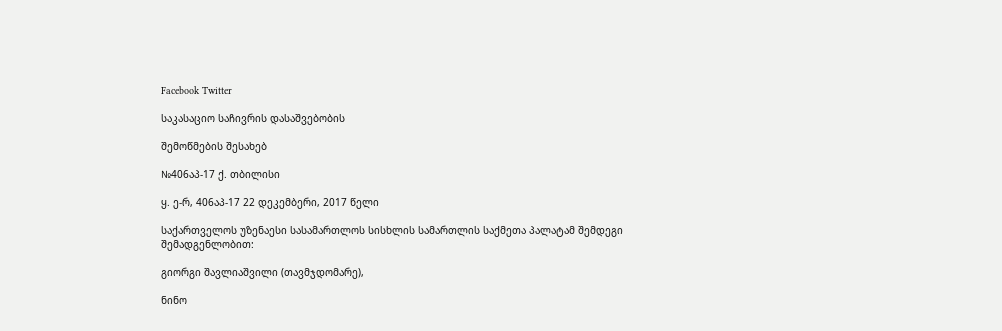Facebook Twitter

საკასაციო საჩივრის დასაშვებობის

შემოწმების შესახებ

№406აპ-17 ქ. თბილისი

ყ. ე-რ, 406აპ-17 22 დეკემბერი, 2017 წელი

საქართველოს უზენაესი სასამართლოს სისხლის სამართლის საქმეთა პალატამ შემდეგი შემადგენლობით:

გიორგი შავლიაშვილი (თავმჯდომარე),

ნინო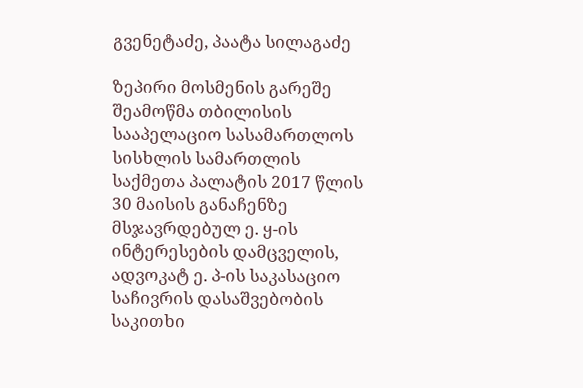გვენეტაძე, პაატა სილაგაძე

ზეპირი მოსმენის გარეშე შეამოწმა თბილისის სააპელაციო სასამართლოს სისხლის სამართლის საქმეთა პალატის 2017 წლის 30 მაისის განაჩენზე მსჯავრდებულ ე. ყ-ის ინტერესების დამცველის, ადვოკატ ე. პ-ის საკასაციო საჩივრის დასაშვებობის საკითხი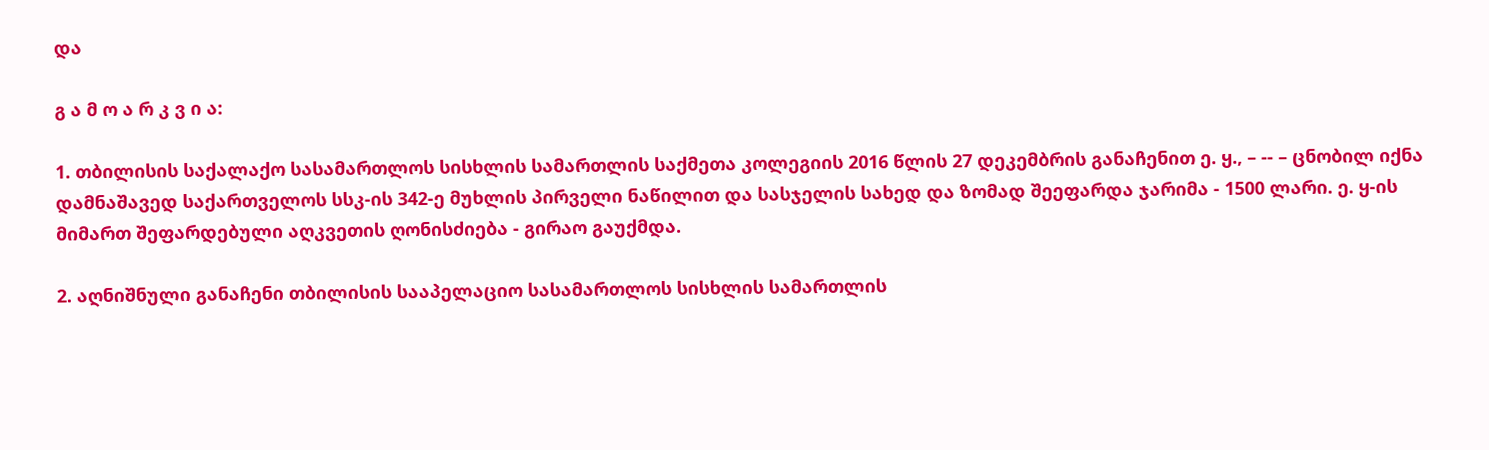და

გ ა მ ო ა რ კ ვ ი ა:

1. თბილისის საქალაქო სასამართლოს სისხლის სამართლის საქმეთა კოლეგიის 2016 წლის 27 დეკემბრის განაჩენით ე. ყ., – -- – ცნობილ იქნა დამნაშავედ საქართველოს სსკ-ის 342-ე მუხლის პირველი ნაწილით და სასჯელის სახედ და ზომად შეეფარდა ჯარიმა - 1500 ლარი. ე. ყ-ის მიმართ შეფარდებული აღკვეთის ღონისძიება - გირაო გაუქმდა.

2. აღნიშნული განაჩენი თბილისის სააპელაციო სასამართლოს სისხლის სამართლის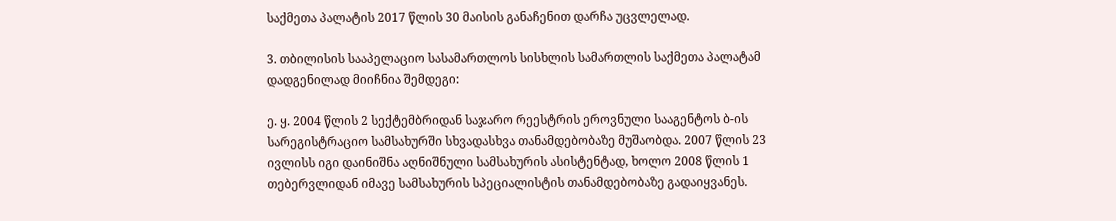საქმეთა პალატის 2017 წლის 30 მაისის განაჩენით დარჩა უცვლელად.

3. თბილისის სააპელაციო სასამართლოს სისხლის სამართლის საქმეთა პალატამ დადგენილად მიიჩნია შემდეგი:

ე. ყ. 2004 წლის 2 სექტემბრიდან საჯარო რეესტრის ეროვნული სააგენტოს ბ-ის სარეგისტრაციო სამსახურში სხვადასხვა თანამდებობაზე მუშაობდა. 2007 წლის 23 ივლისს იგი დაინიშნა აღნიშნული სამსახურის ასისტენტად, ხოლო 2008 წლის 1 თებერვლიდან იმავე სამსახურის სპეციალისტის თანამდებობაზე გადაიყვანეს.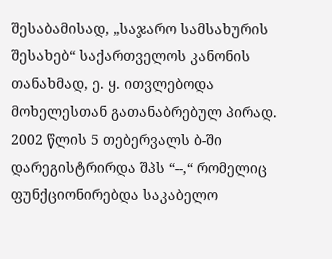შესაბამისად, „საჯარო სამსახურის შესახებ“ საქართველოს კანონის თანახმად, ე. ყ. ითვლებოდა მოხელესთან გათანაბრებულ პირად. 2002 წლის 5 თებერვალს ბ-ში დარეგისტრირდა შპს “--,“ რომელიც ფუნქციონირებდა საკაბელო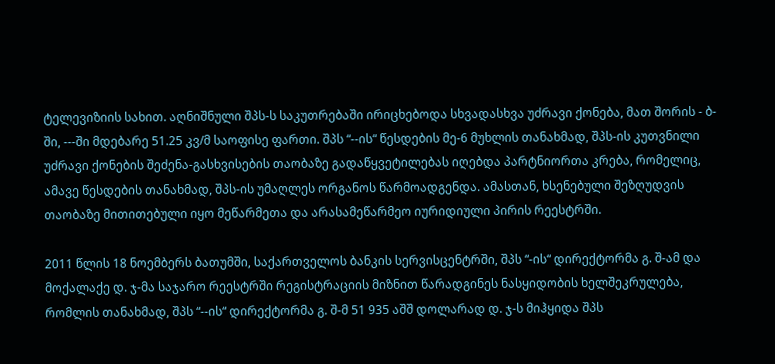ტელევიზიის სახით. აღნიშნული შპს-ს საკუთრებაში ირიცხებოდა სხვადასხვა უძრავი ქონება, მათ შორის - ბ-ში, ---ში მდებარე 51.25 კვ/მ საოფისე ფართი. შპს “--ის“ წესდების მე-6 მუხლის თანახმად, შპს-ის კუთვნილი უძრავი ქონების შეძენა-გასხვისების თაობაზე გადაწყვეტილებას იღებდა პარტნიორთა კრება, რომელიც, ამავე წესდების თანახმად, შპს-ის უმაღლეს ორგანოს წარმოადგენდა. ამასთან, ხსენებული შეზღუდვის თაობაზე მითითებული იყო მეწარმეთა და არასამეწარმეო იურიდიული პირის რეესტრში.

2011 წლის 18 ნოემბერს ბათუმში, საქართველოს ბანკის სერვისცენტრში, შპს “-ის“ დირექტორმა გ. შ-ამ და მოქალაქე დ. ჯ-მა საჯარო რეესტრში რეგისტრაციის მიზნით წარადგინეს ნასყიდობის ხელშეკრულება, რომლის თანახმად, შპს “--ის“ დირექტორმა გ. შ-მ 51 935 აშშ დოლარად დ. ჯ-ს მიჰყიდა შპს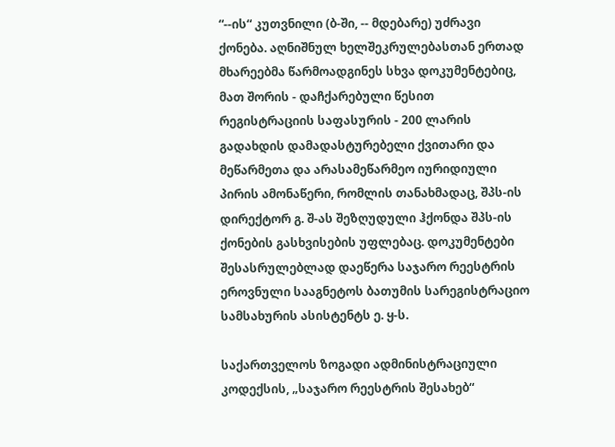“--ის“ კუთვნილი (ბ-ში, -- მდებარე) უძრავი ქონება. აღნიშნულ ხელშეკრულებასთან ერთად მხარეებმა წარმოადგინეს სხვა დოკუმენტებიც, მათ შორის - დაჩქარებული წესით რეგისტრაციის საფასურის - 200 ლარის გადახდის დამადასტურებელი ქვითარი და მეწარმეთა და არასამეწარმეო იურიდიული პირის ამონაწერი, რომლის თანახმადაც, შპს-ის დირექტორ გ. შ-ას შეზღუდული ჰქონდა შპს-ის ქონების გასხვისების უფლებაც. დოკუმენტები შესასრულებლად დაეწერა საჯარო რეესტრის ეროვნული სააგნეტოს ბათუმის სარეგისტრაციო სამსახურის ასისტენტს ე. ყ-ს.

საქართველოს ზოგადი ადმინისტრაციული კოდექსის, „საჯარო რეესტრის შესახებ“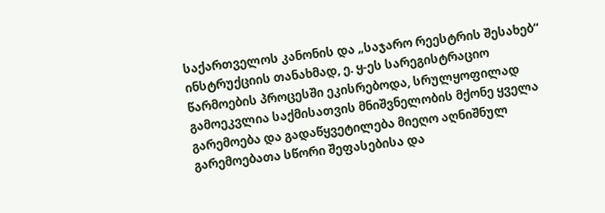საქართველოს კანონის და „საჯარო რეესტრის შესახებ“ ინსტრუქციის თანახმად, ე. ყ-ეს სარეგისტრაციო წარმოების პროცესში ეკისრებოდა, სრულყოფილად გამოეკვლია საქმისათვის მნიშვნელობის მქონე ყველა გარემოება და გადაწყვეტილება მიეღო აღნიშნულ გარემოებათა სწორი შეფასებისა და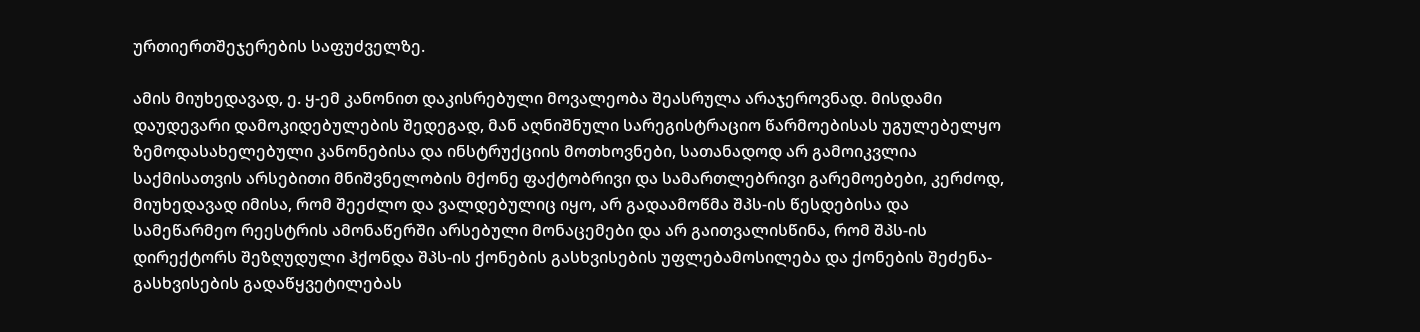ურთიერთშეჯერების საფუძველზე.

ამის მიუხედავად, ე. ყ-ემ კანონით დაკისრებული მოვალეობა შეასრულა არაჯეროვნად. მისდამი დაუდევარი დამოკიდებულების შედეგად, მან აღნიშნული სარეგისტრაციო წარმოებისას უგულებელყო ზემოდასახელებული კანონებისა და ინსტრუქციის მოთხოვნები, სათანადოდ არ გამოიკვლია საქმისათვის არსებითი მნიშვნელობის მქონე ფაქტობრივი და სამართლებრივი გარემოებები, კერძოდ, მიუხედავად იმისა, რომ შეეძლო და ვალდებულიც იყო, არ გადაამოწმა შპს-ის წესდებისა და სამეწარმეო რეესტრის ამონაწერში არსებული მონაცემები და არ გაითვალისწინა, რომ შპს-ის დირექტორს შეზღუდული ჰქონდა შპს-ის ქონების გასხვისების უფლებამოსილება და ქონების შეძენა-გასხვისების გადაწყვეტილებას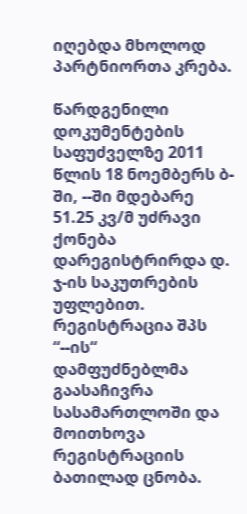იღებდა მხოლოდ პარტნიორთა კრება.

წარდგენილი დოკუმენტების საფუძველზე 2011 წლის 18 ნოემბერს ბ-ში, --ში მდებარე 51.25 კვ/მ უძრავი ქონება დარეგისტრირდა დ. ჯ-ის საკუთრების უფლებით. რეგისტრაცია შპს “--ის“ დამფუძნებლმა გაასაჩივრა სასამართლოში და მოითხოვა რეგისტრაციის ბათილად ცნობა.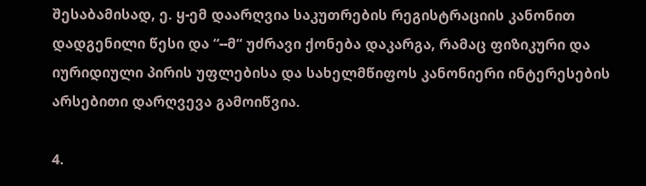შესაბამისად, ე. ყ-ემ დაარღვია საკუთრების რეგისტრაციის კანონით დადგენილი წესი და “--მ“ უძრავი ქონება დაკარგა, რამაც ფიზიკური და იურიდიული პირის უფლებისა და სახელმწიფოს კანონიერი ინტერესების არსებითი დარღვევა გამოიწვია.

4.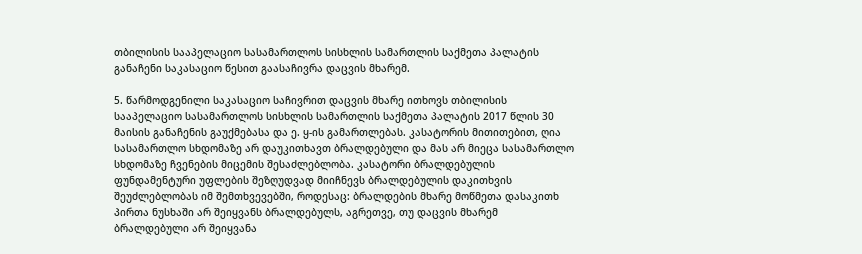თბილისის სააპელაციო სასამართლოს სისხლის სამართლის საქმეთა პალატის განაჩენი საკასაციო წესით გაასაჩივრა დაცვის მხარემ.

5. წარმოდგენილი საკასაციო საჩივრით დაცვის მხარე ითხოვს თბილისის სააპელაციო სასამართლოს სისხლის სამართლის საქმეთა პალატის 2017 წლის 30 მაისის განაჩენის გაუქმებასა და ე. ყ-ის გამართლებას. კასატორის მითითებით, ღია სასამართლო სხდომაზე არ დაუკითხავთ ბრალდებული და მას არ მიეცა სასამართლო სხდომაზე ჩვენების მიცემის შესაძლებლობა. კასატორი ბრალდებულის ფუნდამენტური უფლების შეზღუდვად მიიჩნევს ბრალდებულის დაკითხვის შეუძლებლობას იმ შემთხვევებში, როდესაც: ბრალდების მხარე მოწმეთა დასაკითხ პირთა ნუსხაში არ შეიყვანს ბრალდებულს, აგრეთვე, თუ დაცვის მხარემ ბრალდებული არ შეიყვანა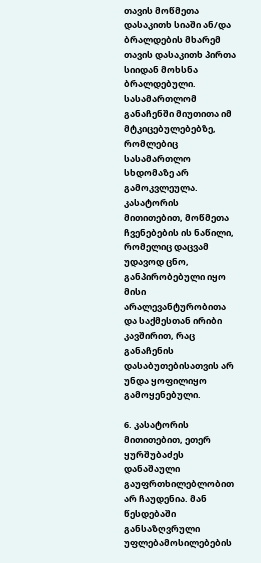თავის მოწმეთა დასაკითხ სიაში ან/და ბრალდების მხარემ თავის დასაკითხ პირთა სიიდან მოხსნა ბრალდებული. სასამართლომ განაჩენში მიუთითა იმ მტკიცებულებებზე, რომლებიც სასამართლო სხდომაზე არ გამოკვლეულა. კასატორის მითითებით, მოწმეთა ჩვენებების ის ნაწილი, რომელიც დაცვამ უდავოდ ცნო, განპირობებული იყო მისი არალევანტურობითა და საქმესთან ირიბი კავშირით, რაც განაჩენის დასაბუთებისათვის არ უნდა ყოფილიყო გამოყენებული.

6. კასატორის მითითებით, ეთერ ყურშუბაძეს დანაშაული გაუფრთხილებლობით არ ჩაუდენია. მან წესდებაში განსაზღვრული უფლებამოსილებების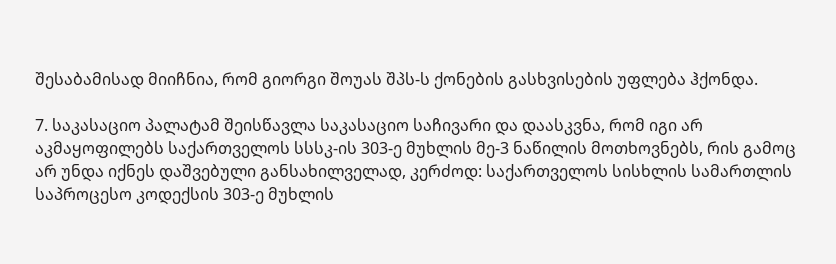შესაბამისად მიიჩნია, რომ გიორგი შოუას შპს-ს ქონების გასხვისების უფლება ჰქონდა.

7. საკასაციო პალატამ შეისწავლა საკასაციო საჩივარი და დაასკვნა, რომ იგი არ აკმაყოფილებს საქართველოს სსსკ-ის 303-ე მუხლის მე-3 ნაწილის მოთხოვნებს, რის გამოც არ უნდა იქნეს დაშვებული განსახილველად, კერძოდ: საქართველოს სისხლის სამართლის საპროცესო კოდექსის 303-ე მუხლის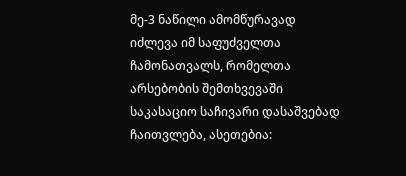მე-3 ნაწილი ამომწურავად იძლევა იმ საფუძველთა ჩამონათვალს, რომელთა არსებობის შემთხვევაში საკასაციო საჩივარი დასაშვებად ჩაითვლება, ასეთებია: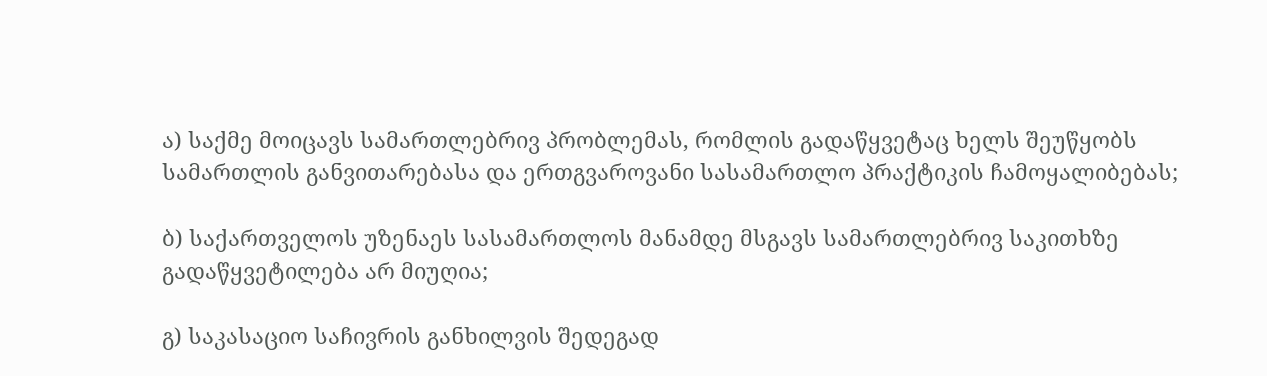ა) საქმე მოიცავს სამართლებრივ პრობლემას, რომლის გადაწყვეტაც ხელს შეუწყობს სამართლის განვითარებასა და ერთგვაროვანი სასამართლო პრაქტიკის ჩამოყალიბებას;

ბ) საქართველოს უზენაეს სასამართლოს მანამდე მსგავს სამართლებრივ საკითხზე გადაწყვეტილება არ მიუღია;

გ) საკასაციო საჩივრის განხილვის შედეგად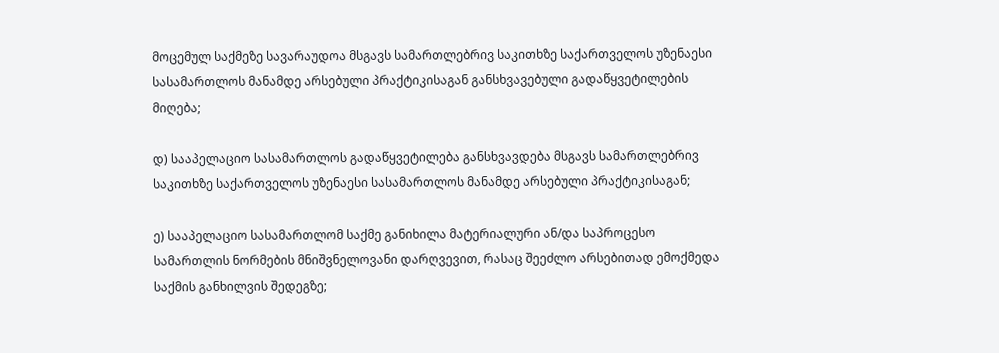მოცემულ საქმეზე სავარაუდოა მსგავს სამართლებრივ საკითხზე საქართველოს უზენაესი სასამართლოს მანამდე არსებული პრაქტიკისაგან განსხვავებული გადაწყვეტილების მიღება;

დ) სააპელაციო სასამართლოს გადაწყვეტილება განსხვავდება მსგავს სამართლებრივ საკითხზე საქართველოს უზენაესი სასამართლოს მანამდე არსებული პრაქტიკისაგან;

ე) სააპელაციო სასამართლომ საქმე განიხილა მატერიალური ან/და საპროცესო სამართლის ნორმების მნიშვნელოვანი დარღვევით, რასაც შეეძლო არსებითად ემოქმედა საქმის განხილვის შედეგზე;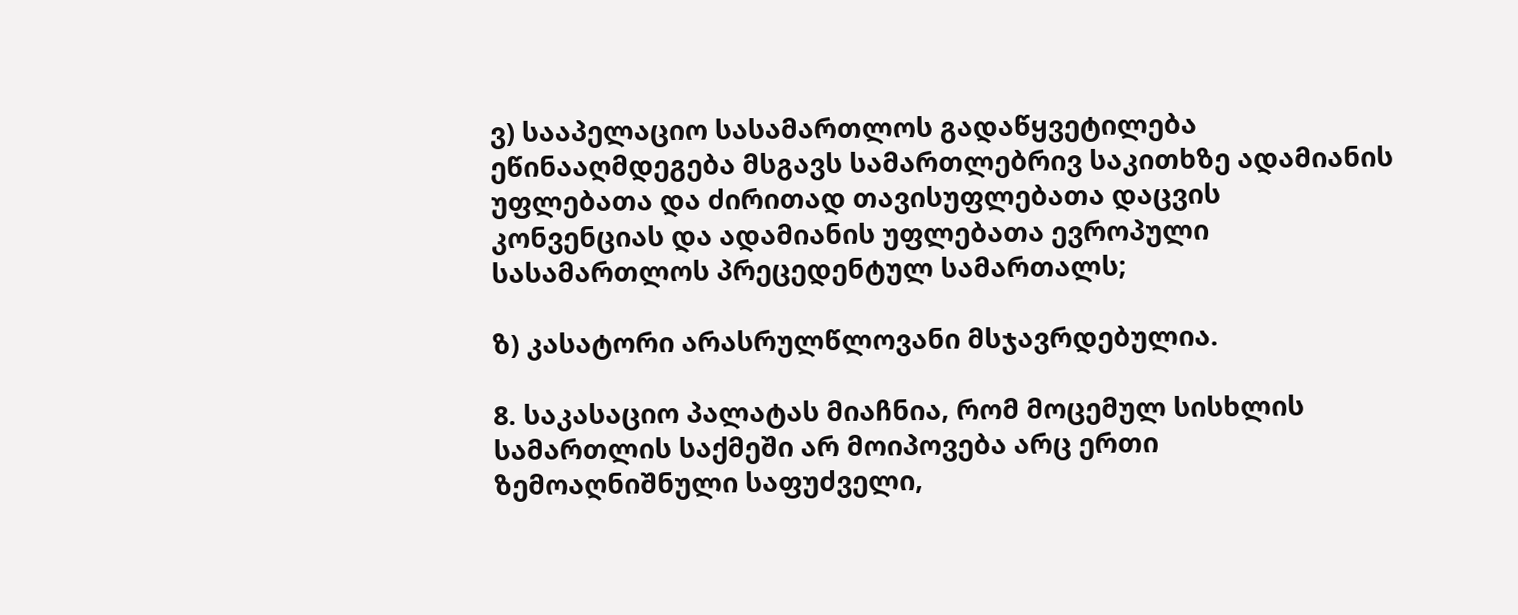ვ) სააპელაციო სასამართლოს გადაწყვეტილება ეწინააღმდეგება მსგავს სამართლებრივ საკითხზე ადამიანის უფლებათა და ძირითად თავისუფლებათა დაცვის კონვენციას და ადამიანის უფლებათა ევროპული სასამართლოს პრეცედენტულ სამართალს;

ზ) კასატორი არასრულწლოვანი მსჯავრდებულია.

8. საკასაციო პალატას მიაჩნია, რომ მოცემულ სისხლის სამართლის საქმეში არ მოიპოვება არც ერთი ზემოაღნიშნული საფუძველი,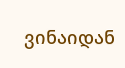ვინაიდან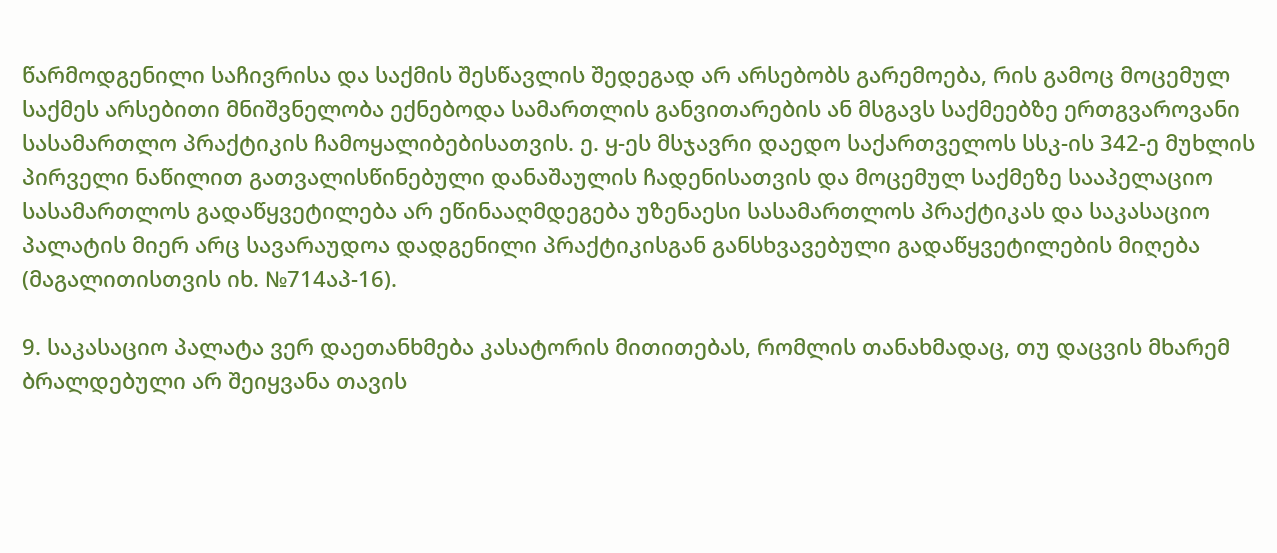წარმოდგენილი საჩივრისა და საქმის შესწავლის შედეგად არ არსებობს გარემოება, რის გამოც მოცემულ საქმეს არსებითი მნიშვნელობა ექნებოდა სამართლის განვითარების ან მსგავს საქმეებზე ერთგვაროვანი სასამართლო პრაქტიკის ჩამოყალიბებისათვის. ე. ყ-ეს მსჯავრი დაედო საქართველოს სსკ-ის 342-ე მუხლის პირველი ნაწილით გათვალისწინებული დანაშაულის ჩადენისათვის და მოცემულ საქმეზე სააპელაციო სასამართლოს გადაწყვეტილება არ ეწინააღმდეგება უზენაესი სასამართლოს პრაქტიკას და საკასაციო პალატის მიერ არც სავარაუდოა დადგენილი პრაქტიკისგან განსხვავებული გადაწყვეტილების მიღება (მაგალითისთვის იხ. №714აპ-16).

9. საკასაციო პალატა ვერ დაეთანხმება კასატორის მითითებას, რომლის თანახმადაც, თუ დაცვის მხარემ ბრალდებული არ შეიყვანა თავის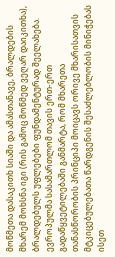მოწმეთა დასაკითხ სიაში და ამასთანავე, ბრალდების მხარემ მოხსნა იგი (რის გამოც მოწმედ ვეღარ დაიკითხა), ბრალდებულს უფლებები ფუნდამენტურად შეელახება. ევროპულმა სასამართლომ თავის ერთ-ერთ გადაწყვეტილებაში განმარტა, რომ მხარეთა თანასწორობის პრინციპი მოიცავს ორივე მხარისათვის მტკიცებულებათა წარდგენის შესაძლებლობის მინიჭებას ისეთ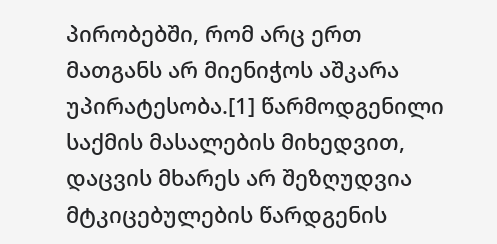პირობებში, რომ არც ერთ მათგანს არ მიენიჭოს აშკარა უპირატესობა.[1] წარმოდგენილი საქმის მასალების მიხედვით, დაცვის მხარეს არ შეზღუდვია მტკიცებულების წარდგენის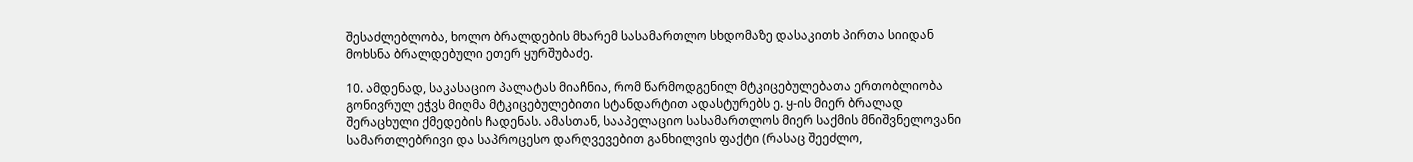შესაძლებლობა, ხოლო ბრალდების მხარემ სასამართლო სხდომაზე დასაკითხ პირთა სიიდან მოხსნა ბრალდებული ეთერ ყურშუბაძე.

10. ამდენად, საკასაციო პალატას მიაჩნია, რომ წარმოდგენილ მტკიცებულებათა ერთობლიობა გონივრულ ეჭვს მიღმა მტკიცებულებითი სტანდარტით ადასტურებს ე. ყ-ის მიერ ბრალად შერაცხული ქმედების ჩადენას. ამასთან, სააპელაციო სასამართლოს მიერ საქმის მნიშვნელოვანი სამართლებრივი და საპროცესო დარღვევებით განხილვის ფაქტი (რასაც შეეძლო,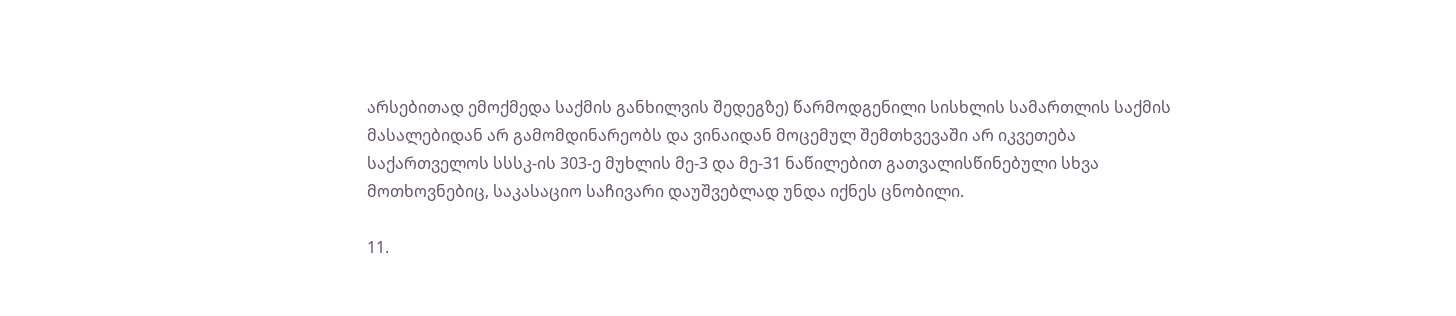არსებითად ემოქმედა საქმის განხილვის შედეგზე) წარმოდგენილი სისხლის სამართლის საქმის მასალებიდან არ გამომდინარეობს და ვინაიდან მოცემულ შემთხვევაში არ იკვეთება საქართველოს სსსკ-ის 303-ე მუხლის მე-3 და მე-31 ნაწილებით გათვალისწინებული სხვა მოთხოვნებიც, საკასაციო საჩივარი დაუშვებლად უნდა იქნეს ცნობილი.

11.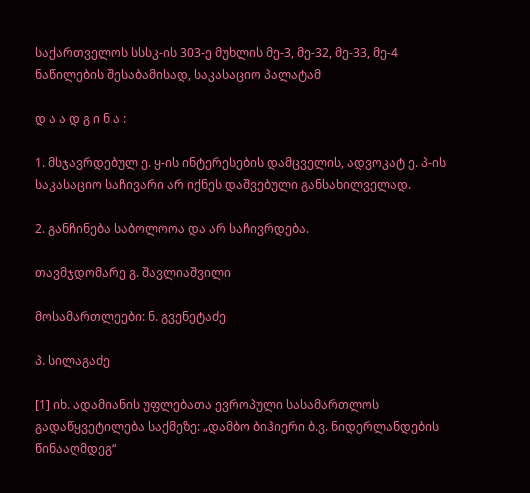საქართველოს სსსკ-ის 303-ე მუხლის მე-3, მე-32, მე-33, მე-4 ნაწილების შესაბამისად, საკასაციო პალატამ

დ ა ა დ გ ი ნ ა :

1. მსჯავრდებულ ე. ყ-ის ინტერესების დამცველის, ადვოკატ ე. პ-ის საკასაციო საჩივარი არ იქნეს დაშვებული განსახილველად.

2. განჩინება საბოლოოა და არ საჩივრდება.

თავმჯდომარე გ. შავლიაშვილი

მოსამართლეები: ნ. გვენეტაძე

პ. სილაგაძე

[1] იხ. ადამიანის უფლებათა ევროპული სასამართლოს გადაწყვეტილება საქმეზე: „დამბო ბიჰიერი ბ.ვ. ნიდერლანდების წინააღმდეგ“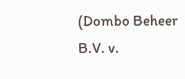(Dombo Beheer B.V. v.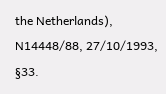the Netherlands), N14448/88, 27/10/1993, §33.